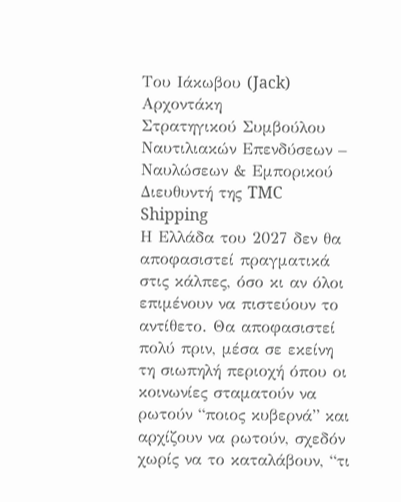Του Ιάκωβου (Jack) Αρχοντάκη
Στρατηγικού Συμβούλου Ναυτιλιακών Επενδύσεων – Ναυλώσεων & Εμπορικού Διευθυντή της TMC Shipping
Η Ελλάδα του 2027 δεν θα αποφασιστεί πραγματικά στις κάλπες, όσο κι αν όλοι επιμένουν να πιστεύουν το αντίθετο. Θα αποφασιστεί πολύ πριν, μέσα σε εκείνη τη σιωπηλή περιοχή όπου οι κοινωνίες σταματούν να ρωτούν “ποιος κυβερνά” και αρχίζουν να ρωτούν, σχεδόν χωρίς να το καταλάβουν, “τι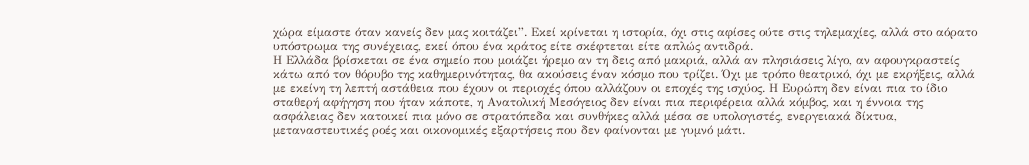χώρα είμαστε όταν κανείς δεν μας κοιτάζει”. Εκεί κρίνεται η ιστορία, όχι στις αφίσες ούτε στις τηλεμαχίες, αλλά στο αόρατο υπόστρωμα της συνέχειας, εκεί όπου ένα κράτος είτε σκέφτεται είτε απλώς αντιδρά.
Η Ελλάδα βρίσκεται σε ένα σημείο που μοιάζει ήρεμο αν τη δεις από μακριά, αλλά αν πλησιάσεις λίγο, αν αφουγκραστείς κάτω από τον θόρυβο της καθημερινότητας, θα ακούσεις έναν κόσμο που τρίζει. Όχι με τρόπο θεατρικό, όχι με εκρήξεις, αλλά με εκείνη τη λεπτή αστάθεια που έχουν οι περιοχές όπου αλλάζουν οι εποχές της ισχύος. Η Ευρώπη δεν είναι πια το ίδιο σταθερή αφήγηση που ήταν κάποτε, η Ανατολική Μεσόγειος δεν είναι πια περιφέρεια αλλά κόμβος, και η έννοια της ασφάλειας δεν κατοικεί πια μόνο σε στρατόπεδα και συνθήκες αλλά μέσα σε υπολογιστές, ενεργειακά δίκτυα, μεταναστευτικές ροές και οικονομικές εξαρτήσεις που δεν φαίνονται με γυμνό μάτι.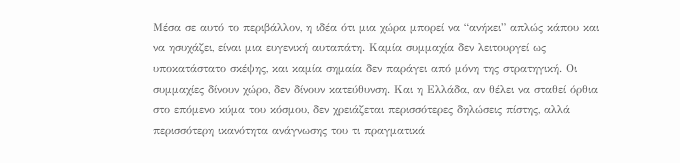Μέσα σε αυτό το περιβάλλον, η ιδέα ότι μια χώρα μπορεί να “ανήκει” απλώς κάπου και να ησυχάζει, είναι μια ευγενική αυταπάτη. Καμία συμμαχία δεν λειτουργεί ως υποκατάστατο σκέψης, και καμία σημαία δεν παράγει από μόνη της στρατηγική. Οι συμμαχίες δίνουν χώρο, δεν δίνουν κατεύθυνση. Και η Ελλάδα, αν θέλει να σταθεί όρθια στο επόμενο κύμα του κόσμου, δεν χρειάζεται περισσότερες δηλώσεις πίστης, αλλά περισσότερη ικανότητα ανάγνωσης του τι πραγματικά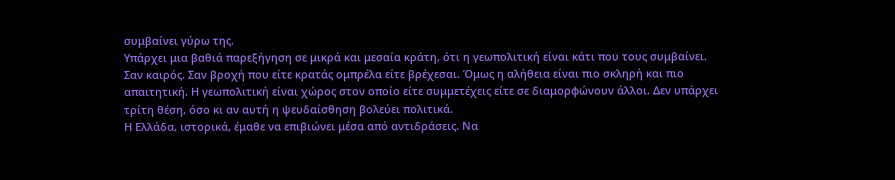συμβαίνει γύρω της.
Υπάρχει μια βαθιά παρεξήγηση σε μικρά και μεσαία κράτη, ότι η γεωπολιτική είναι κάτι που τους συμβαίνει. Σαν καιρός. Σαν βροχή που είτε κρατάς ομπρέλα είτε βρέχεσαι. Όμως η αλήθεια είναι πιο σκληρή και πιο απαιτητική. Η γεωπολιτική είναι χώρος στον οποίο είτε συμμετέχεις είτε σε διαμορφώνουν άλλοι. Δεν υπάρχει τρίτη θέση, όσο κι αν αυτή η ψευδαίσθηση βολεύει πολιτικά.
Η Ελλάδα, ιστορικά, έμαθε να επιβιώνει μέσα από αντιδράσεις. Να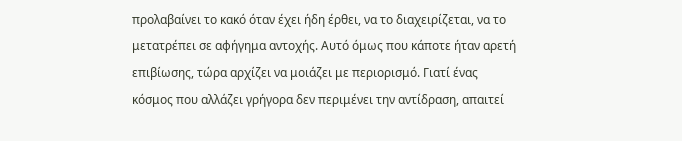προλαβαίνει το κακό όταν έχει ήδη έρθει, να το διαχειρίζεται, να το μετατρέπει σε αφήγημα αντοχής. Αυτό όμως που κάποτε ήταν αρετή επιβίωσης, τώρα αρχίζει να μοιάζει με περιορισμό. Γιατί ένας κόσμος που αλλάζει γρήγορα δεν περιμένει την αντίδραση, απαιτεί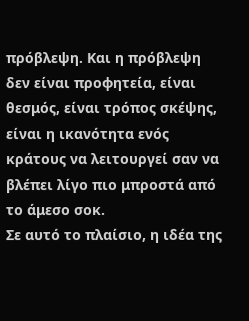πρόβλεψη. Και η πρόβλεψη δεν είναι προφητεία, είναι θεσμός, είναι τρόπος σκέψης, είναι η ικανότητα ενός κράτους να λειτουργεί σαν να βλέπει λίγο πιο μπροστά από το άμεσο σοκ.
Σε αυτό το πλαίσιο, η ιδέα της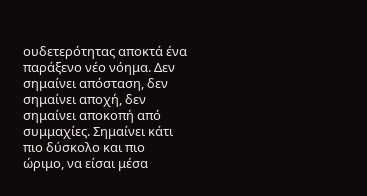ουδετερότητας αποκτά ένα παράξενο νέο νόημα. Δεν σημαίνει απόσταση, δεν σημαίνει αποχή, δεν σημαίνει αποκοπή από συμμαχίες. Σημαίνει κάτι πιο δύσκολο και πιο ώριμο, να είσαι μέσα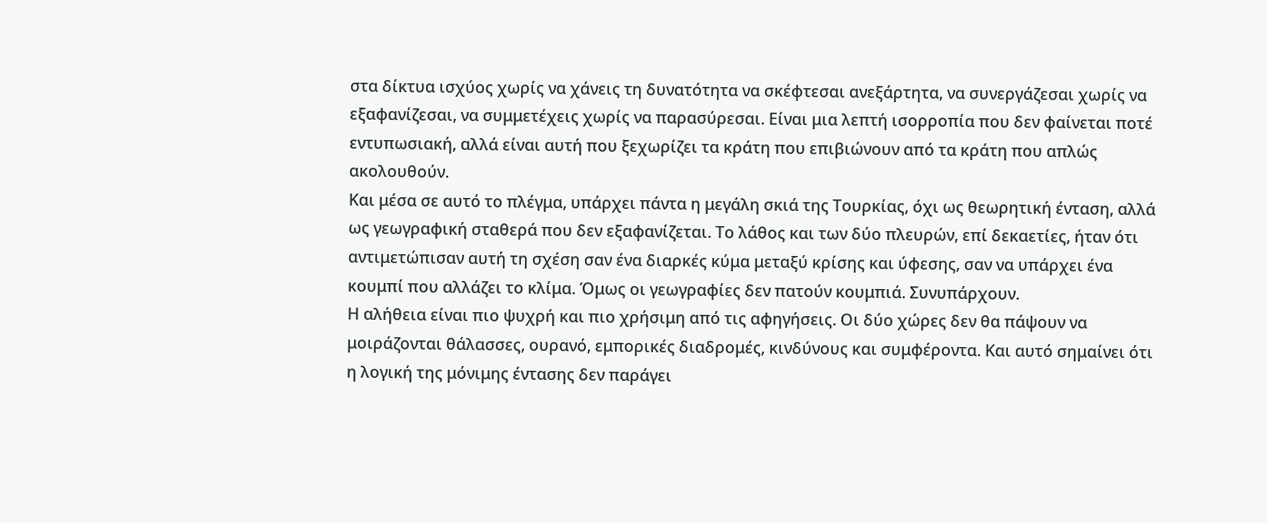στα δίκτυα ισχύος χωρίς να χάνεις τη δυνατότητα να σκέφτεσαι ανεξάρτητα, να συνεργάζεσαι χωρίς να εξαφανίζεσαι, να συμμετέχεις χωρίς να παρασύρεσαι. Είναι μια λεπτή ισορροπία που δεν φαίνεται ποτέ εντυπωσιακή, αλλά είναι αυτή που ξεχωρίζει τα κράτη που επιβιώνουν από τα κράτη που απλώς ακολουθούν.
Και μέσα σε αυτό το πλέγμα, υπάρχει πάντα η μεγάλη σκιά της Τουρκίας, όχι ως θεωρητική ένταση, αλλά ως γεωγραφική σταθερά που δεν εξαφανίζεται. Το λάθος και των δύο πλευρών, επί δεκαετίες, ήταν ότι αντιμετώπισαν αυτή τη σχέση σαν ένα διαρκές κύμα μεταξύ κρίσης και ύφεσης, σαν να υπάρχει ένα κουμπί που αλλάζει το κλίμα. Όμως οι γεωγραφίες δεν πατούν κουμπιά. Συνυπάρχουν.
Η αλήθεια είναι πιο ψυχρή και πιο χρήσιμη από τις αφηγήσεις. Οι δύο χώρες δεν θα πάψουν να μοιράζονται θάλασσες, ουρανό, εμπορικές διαδρομές, κινδύνους και συμφέροντα. Και αυτό σημαίνει ότι η λογική της μόνιμης έντασης δεν παράγει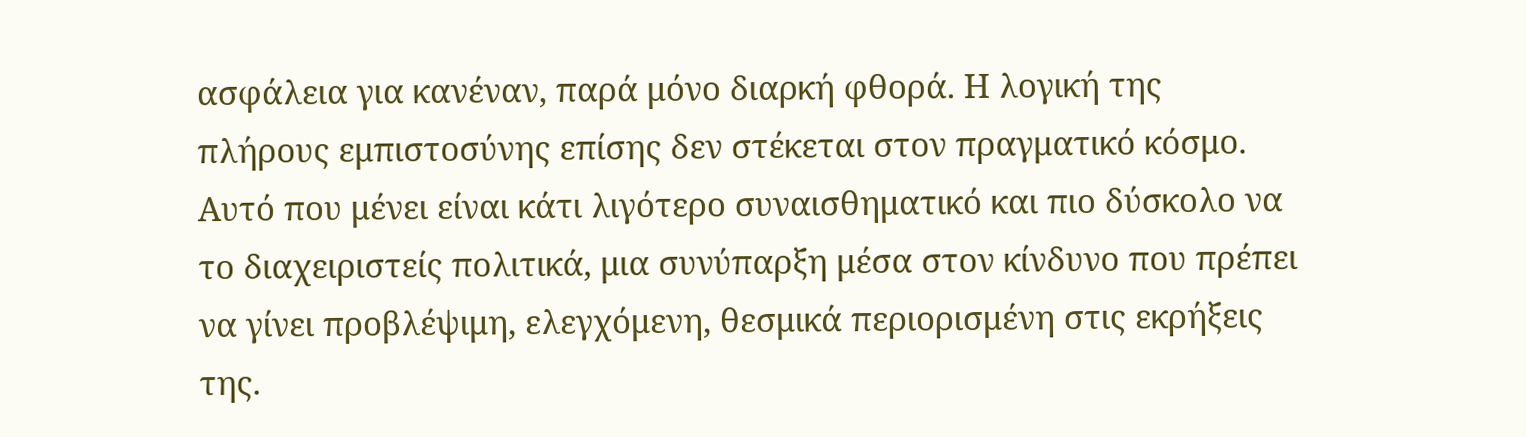ασφάλεια για κανέναν, παρά μόνο διαρκή φθορά. Η λογική της πλήρους εμπιστοσύνης επίσης δεν στέκεται στον πραγματικό κόσμο. Αυτό που μένει είναι κάτι λιγότερο συναισθηματικό και πιο δύσκολο να το διαχειριστείς πολιτικά, μια συνύπαρξη μέσα στον κίνδυνο που πρέπει να γίνει προβλέψιμη, ελεγχόμενη, θεσμικά περιορισμένη στις εκρήξεις της.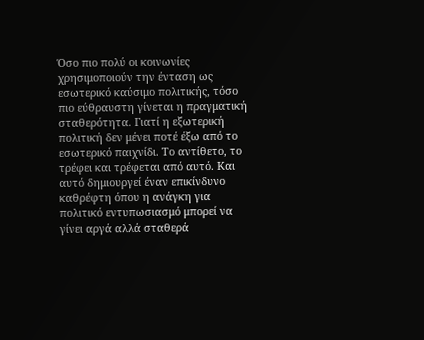Όσο πιο πολύ οι κοινωνίες χρησιμοποιούν την ένταση ως εσωτερικό καύσιμο πολιτικής, τόσο πιο εύθραυστη γίνεται η πραγματική σταθερότητα. Γιατί η εξωτερική πολιτική δεν μένει ποτέ έξω από το εσωτερικό παιχνίδι. Το αντίθετο, το τρέφει και τρέφεται από αυτό. Και αυτό δημιουργεί έναν επικίνδυνο καθρέφτη όπου η ανάγκη για πολιτικό εντυπωσιασμό μπορεί να γίνει αργά αλλά σταθερά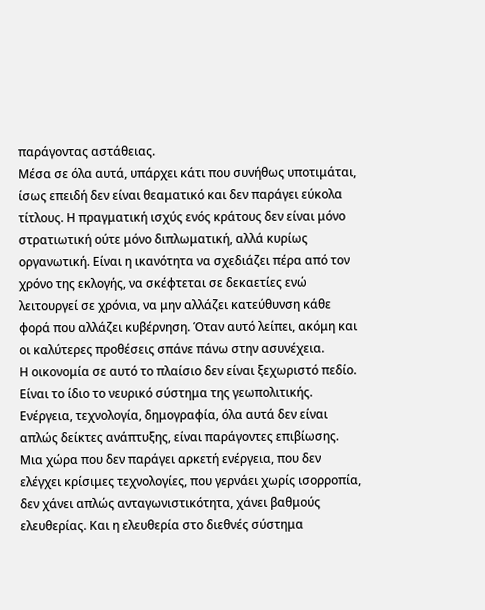παράγοντας αστάθειας.
Μέσα σε όλα αυτά, υπάρχει κάτι που συνήθως υποτιμάται, ίσως επειδή δεν είναι θεαματικό και δεν παράγει εύκολα τίτλους. Η πραγματική ισχύς ενός κράτους δεν είναι μόνο στρατιωτική ούτε μόνο διπλωματική, αλλά κυρίως οργανωτική. Είναι η ικανότητα να σχεδιάζει πέρα από τον χρόνο της εκλογής, να σκέφτεται σε δεκαετίες ενώ λειτουργεί σε χρόνια, να μην αλλάζει κατεύθυνση κάθε φορά που αλλάζει κυβέρνηση. Όταν αυτό λείπει, ακόμη και οι καλύτερες προθέσεις σπάνε πάνω στην ασυνέχεια.
Η οικονομία σε αυτό το πλαίσιο δεν είναι ξεχωριστό πεδίο. Είναι το ίδιο το νευρικό σύστημα της γεωπολιτικής. Ενέργεια, τεχνολογία, δημογραφία, όλα αυτά δεν είναι απλώς δείκτες ανάπτυξης, είναι παράγοντες επιβίωσης. Μια χώρα που δεν παράγει αρκετή ενέργεια, που δεν ελέγχει κρίσιμες τεχνολογίες, που γερνάει χωρίς ισορροπία, δεν χάνει απλώς ανταγωνιστικότητα, χάνει βαθμούς ελευθερίας. Και η ελευθερία στο διεθνές σύστημα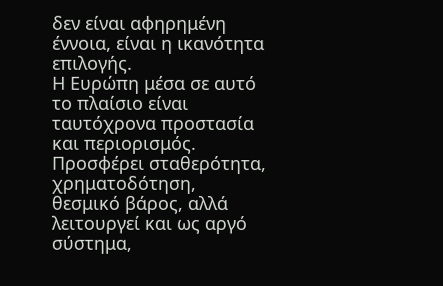δεν είναι αφηρημένη έννοια, είναι η ικανότητα επιλογής.
Η Ευρώπη μέσα σε αυτό το πλαίσιο είναι ταυτόχρονα προστασία και περιορισμός. Προσφέρει σταθερότητα, χρηματοδότηση, θεσμικό βάρος, αλλά λειτουργεί και ως αργό σύστημα,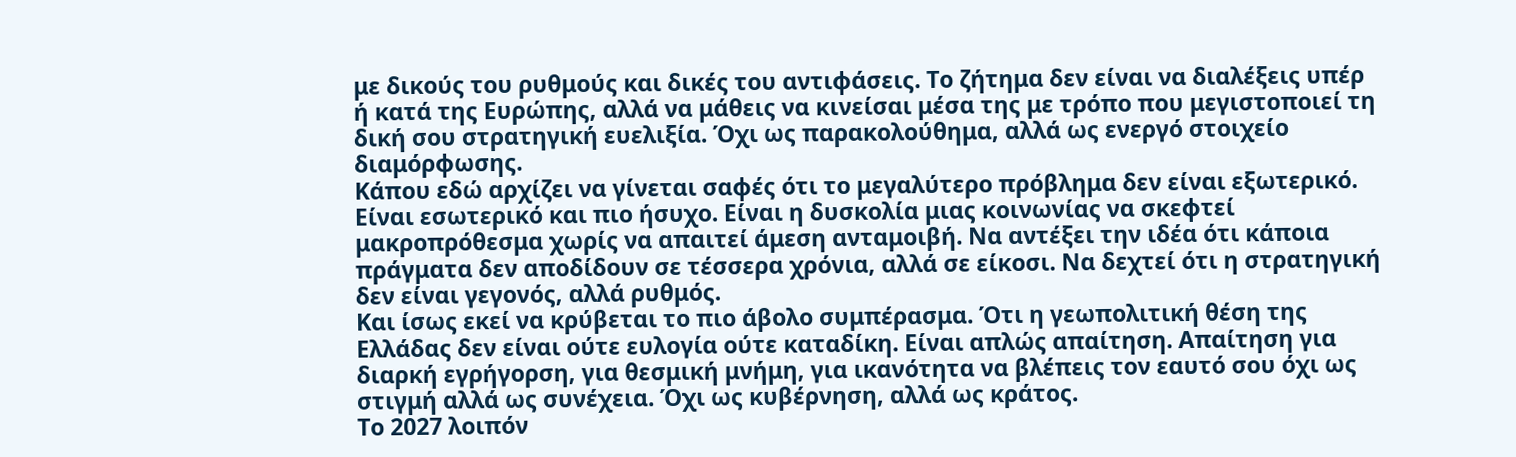με δικούς του ρυθμούς και δικές του αντιφάσεις. Το ζήτημα δεν είναι να διαλέξεις υπέρ ή κατά της Ευρώπης, αλλά να μάθεις να κινείσαι μέσα της με τρόπο που μεγιστοποιεί τη δική σου στρατηγική ευελιξία. Όχι ως παρακολούθημα, αλλά ως ενεργό στοιχείο διαμόρφωσης.
Κάπου εδώ αρχίζει να γίνεται σαφές ότι το μεγαλύτερο πρόβλημα δεν είναι εξωτερικό. Είναι εσωτερικό και πιο ήσυχο. Είναι η δυσκολία μιας κοινωνίας να σκεφτεί μακροπρόθεσμα χωρίς να απαιτεί άμεση ανταμοιβή. Να αντέξει την ιδέα ότι κάποια πράγματα δεν αποδίδουν σε τέσσερα χρόνια, αλλά σε είκοσι. Να δεχτεί ότι η στρατηγική δεν είναι γεγονός, αλλά ρυθμός.
Και ίσως εκεί να κρύβεται το πιο άβολο συμπέρασμα. Ότι η γεωπολιτική θέση της Ελλάδας δεν είναι ούτε ευλογία ούτε καταδίκη. Είναι απλώς απαίτηση. Απαίτηση για διαρκή εγρήγορση, για θεσμική μνήμη, για ικανότητα να βλέπεις τον εαυτό σου όχι ως στιγμή αλλά ως συνέχεια. Όχι ως κυβέρνηση, αλλά ως κράτος.
Το 2027 λοιπόν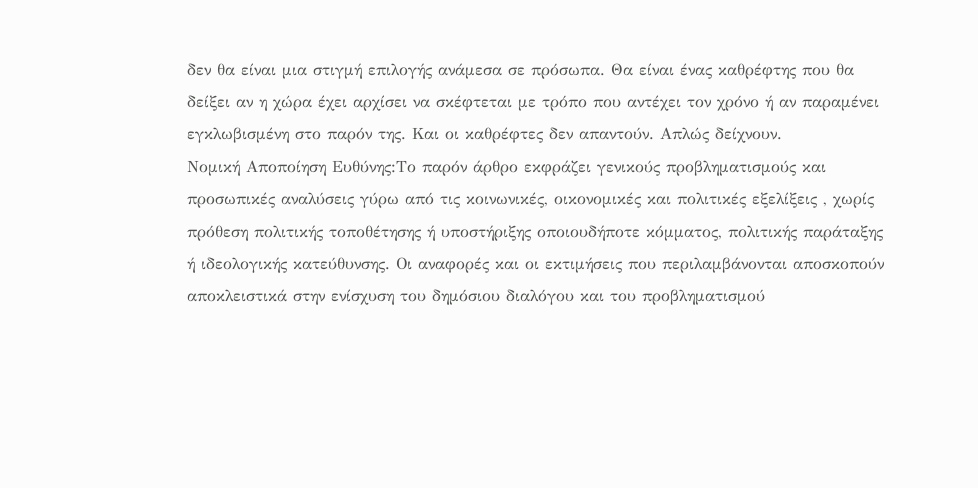δεν θα είναι μια στιγμή επιλογής ανάμεσα σε πρόσωπα. Θα είναι ένας καθρέφτης που θα δείξει αν η χώρα έχει αρχίσει να σκέφτεται με τρόπο που αντέχει τον χρόνο ή αν παραμένει εγκλωβισμένη στο παρόν της. Και οι καθρέφτες δεν απαντούν. Απλώς δείχνουν.
Νομική Αποποίηση Ευθύνης:Το παρόν άρθρο εκφράζει γενικούς προβληματισμούς και προσωπικές αναλύσεις γύρω από τις κοινωνικές, οικονομικές και πολιτικές εξελίξεις , χωρίς πρόθεση πολιτικής τοποθέτησης ή υποστήριξης οποιουδήποτε κόμματος, πολιτικής παράταξης ή ιδεολογικής κατεύθυνσης. Οι αναφορές και οι εκτιμήσεις που περιλαμβάνονται αποσκοπούν αποκλειστικά στην ενίσχυση του δημόσιου διαλόγου και του προβληματισμού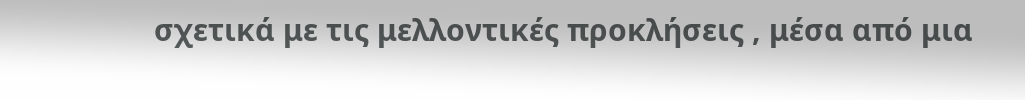σχετικά με τις μελλοντικές προκλήσεις , μέσα από μια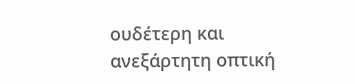ουδέτερη και ανεξάρτητη οπτική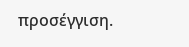προσέγγιση.